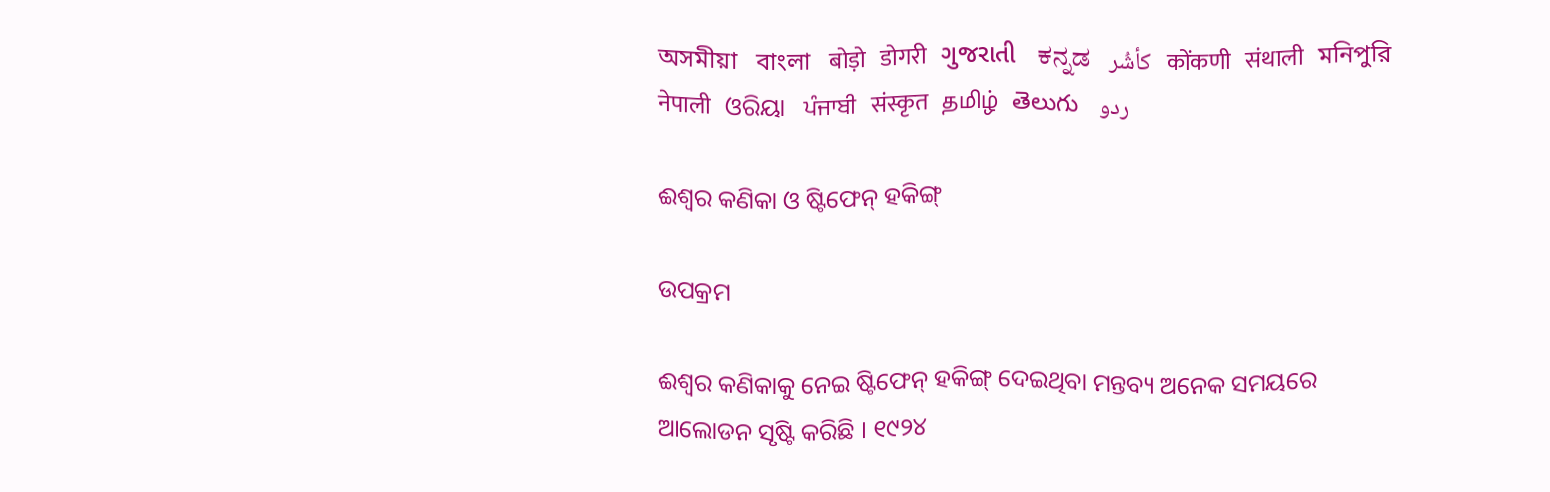অসমীয়া   বাংলা   बोड़ो   डोगरी   ગુજરાતી   ಕನ್ನಡ   كأشُر   कोंकणी   संथाली   মনিপুরি   नेपाली   ଓରିୟା   ਪੰਜਾਬੀ   संस्कृत   தமிழ்  తెలుగు   ردو

ଈଶ୍ଵର କଣିକା ଓ ଷ୍ଟିଫେନ୍ ହକିଙ୍ଗ୍

ଉପକ୍ରମ

ଈଶ୍ଵର କଣିକାକୁ ନେଇ ଷ୍ଟିଫେନ୍ ହକିଙ୍ଗ୍ ଦେଇଥିବା ମନ୍ତବ୍ୟ ଅନେକ ସମୟରେ ଆଲୋଡନ ସୃଷ୍ଟି କରିଛି । ୧୯୨୪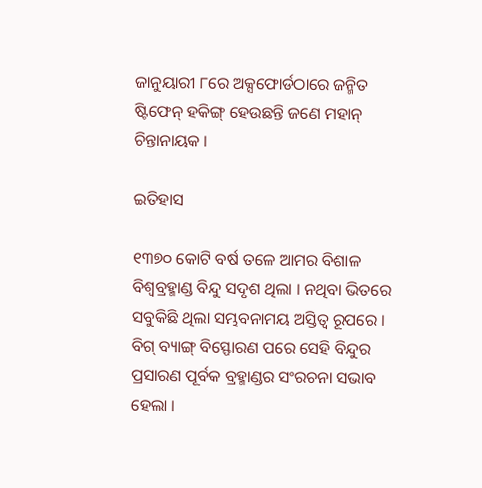ଜାନୁୟାରୀ ୮ରେ ଅକ୍ସଫୋର୍ଡଠାରେ ଜନ୍ମିତ ଷ୍ଟିଫେନ୍ ହକିଙ୍ଗ୍ ହେଉଛନ୍ତି ଜଣେ ମହାନ୍ ଚିନ୍ତାନାୟକ ।

ଇତିହାସ

୧୩୭୦ କୋଟି ବର୍ଷ ତଳେ ଆମର ବିଶାଳ ବିଶ୍ଵବ୍ରହ୍ମାଣ୍ଡ ବିନ୍ଦୁ ସଦୃଶ ଥିଲା । ନଥିବା ଭିତରେ ସବୁକିଛି ଥିଲା ସମ୍ଭବନାମୟ ଅସ୍ତିତ୍ଵ ରୂପରେ । ବିଗ୍ ବ୍ୟାଙ୍ଗ୍ ବିସ୍ଫୋରଣ ପରେ ସେହି ବିନ୍ଦୁର ପ୍ରସାରଣ ପୂର୍ବକ ବ୍ରହ୍ମାଣ୍ଡର ସଂରଚନା ସଭାବ ହେଲା ।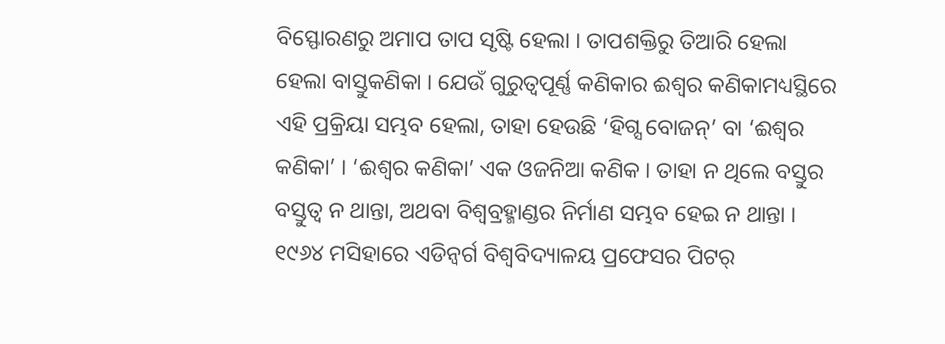ବିସ୍ଫୋରଣରୁ ଅମାପ ତାପ ସୃଷ୍ଟି ହେଲା । ତାପଶକ୍ତିରୁ ତିଆରି ହେଲା ହେଲା ବାସ୍ତୁକଣିକା । ଯେଉଁ ଗୁରୁତ୍ଵପୂର୍ଣ୍ଣ କଣିକାର ଈଶ୍ଵର କଣିକାମଧ୍ୟସ୍ଥିରେ ଏହି ପ୍ରକ୍ରିୟା ସମ୍ଭବ ହେଲା, ତାହା ହେଉଛି ‘ହିଗ୍ସ ବୋଜନ୍’ ବା ‘ଈଶ୍ଵର କଣିକା’ । ‘ଈଶ୍ଵର କଣିକା’ ଏକ ଓଜନିଆ କଣିକ । ତାହା ନ ଥିଲେ ବସ୍ତୁର ବସ୍ତୁତ୍ଵ ନ ଥାନ୍ତା, ଅଥବା ବିଶ୍ଵବ୍ରହ୍ମାଣ୍ଡର ନିର୍ମାଣ ସମ୍ଭବ ହେଇ ନ ଥାନ୍ତା । ୧୯୬୪ ମସିହାରେ ଏଡିନ୍ବର୍ଗ ବିଶ୍ଵବିଦ୍ୟାଳୟ ପ୍ରଫେସର ପିଟର୍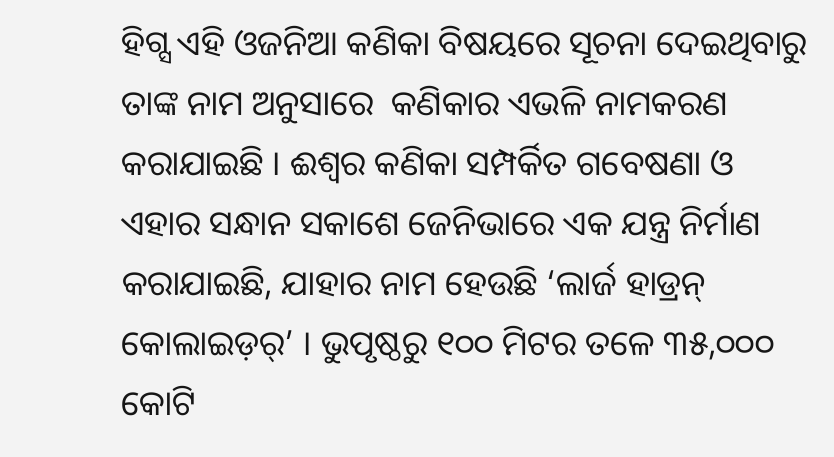ହିଗ୍ସ ଏହି ଓଜନିଆ କଣିକା ବିଷୟରେ ସୂଚନା ଦେଇଥିବାରୁ ତାଙ୍କ ନାମ ଅନୁସାରେ  କଣିକାର ଏଭଳି ନାମକରଣ କରାଯାଇଛି । ଈଶ୍ଵର କଣିକା ସମ୍ପର୍କିତ ଗବେଷଣା ଓ ଏହାର ସନ୍ଧାନ ସକାଶେ ଜେନିଭାରେ ଏକ ଯନ୍ତ୍ର ନିର୍ମାଣ କରାଯାଇଛି, ଯାହାର ନାମ ହେଉଛି ‘ଲାର୍ଜ ହାଡ୍ରନ୍ କୋଲାଇଡ଼ର୍’ । ଭୁପୃଷ୍ଠରୁ ୧୦୦ ମିଟର ତଳେ ୩୫,୦୦୦ କୋଟି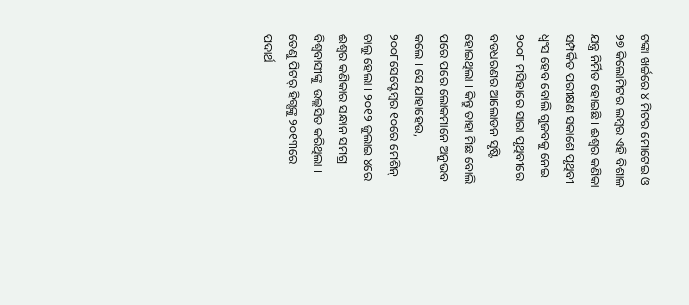ଟଙ୍କା ଖର୍ଚ୍ଚରେ ୪ ମିଟର ମୋଟେଇ ଓ ୨୭ କିଲୋମିଟର ଲମ୍ବର ଏହି ବିଶାଳ ଯନ୍ତ୍ର ନିର୍ମିତ ହୋଇଛି । ଈଶ୍ଵର କଣିକା ସମ୍ପର୍କିତ ପରୀକ୍ଷଣ ସକାଶେ ପୃଥିବୀ ଧ୍ଵଂସ ହେବ ବୋଲି ଗୁଜବକୁ ନେଇ ୨୦୦୮ ମସିହାରେ ସାରା ପୃଥିବୀରେ ବଡଧରଣର ଆଲୋଡନ ସୃଷ୍ଟି ହୋଇଥିଲା । କିନ୍ତୁ ତାହା ମିଛ ବୋଲି ପରେ ପରେ ଲୋକମାନେ ଅନୁଭବ କଲେ । ସେ ଯାହାହେଉ, ୨୦୦୮ସେପ୍ଟେମ୍ବର ୧୦ରେ ମେଶିନ୍ ଚାଲୁ ହେଲା । ୨୦୧୨ ଜୁଲାଇ ୪ରେ ଈଶ୍ଵର କଣିକାର ସନ୍ଧାନ ସମଗ୍ର ବିଶ୍ଵବାସୀଙ୍କୁ  ଉଲ୍ଲସିତ କରିଥିଲା । ତେଣୁ ପିଟର୍ ହିଗ୍ସଙ୍କୁ ୨୦୧୩ରେ ପଦାର୍ଥ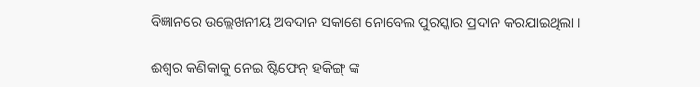ବିଜ୍ଞାନରେ ଉଲ୍ଲେଖନୀୟ ଅବଦାନ ସକାଶେ ନୋବେଲ ପୁରସ୍କାର ପ୍ରଦାନ କରଯାଇଥିଲା ।

ଈଶ୍ଵର କଣିକାକୁ ନେଇ ଷ୍ଟିଫେନ୍ ହକିଙ୍ଗ୍ ଙ୍କ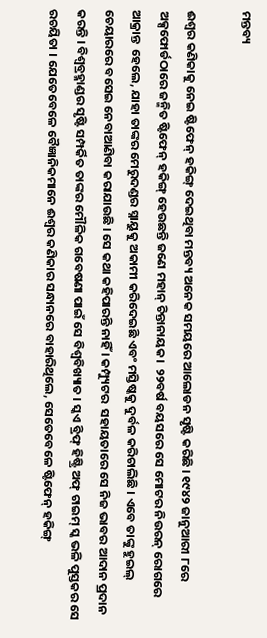ମନ୍ତବ୍ୟ

ଈଶ୍ଵର କଣିକାକୁ ନେଇ ଷ୍ଟିଫେନ୍ ହକିଙ୍ଗ୍ ଦେଇଥିବା ମନ୍ତବ୍ୟ ଅନେକ ସମୟରେ ଆଲୋଡନ ସୃଷ୍ଟି କରିଛି । ୧୯୪୨ ଜାନୁଆରୀ ୮ରେ ଅକ୍ସଫୋର୍ଡଠାରେ ଜନ୍ମିତ ଷ୍ଟିଫେନ୍ ହକିଙ୍ଗ୍ ହେଉଛନ୍ତି ଜଣେ ମହାନ୍ ଚିନ୍ତାନାୟକ।  ୨୨ବର୍ଷ ବୟସରେ ସେ ମୋଟର ନିଉରନ୍ ରୋଗରେ ଆକ୍ରାନ୍ତ  ହେଲେ, ଯାହା ତାଙ୍କର ମେରୁଦଣ୍ଡର ସ୍ନାୟୁକୁ ଅକାମୀ କରିଦେଇଛି ଏବଂ ମସ୍ତିଷ୍କକୁ ଦୁର୍ବଳ କରିଚାଲିଛି । ଏବେ ତାଙ୍କୁ ହୁଇଲ୍ ଚେୟାରରେ ବସେଇ ନେବାଆଣିବା କରାଯାଉଛି । ସେ କଥା କହିପାରନ୍ତି ନାହିଁ । କମ୍ପ୍ୟୁଟର  ସହାୟତାରେ ସେ ନିଜ ଭାବର ଆଦାନ ପ୍ରଦାନ କରନ୍ତି । ବିଶ୍ଵବ୍ରହ୍ମାଣ୍ଡର ସୃଷ୍ଟି ସମ୍ପର୍କିତ ତାଙ୍କର ମୌଳିକ ଗବେଷଣା ପାଇଁ ସେ ବିଶ୍ଵବିଖ୍ୟାତ । ସ୍କଏ ବ୍ରିଫ୍ ହିଷ୍ଟ୍ରି ଅଫ୍ ଟାଇମ୍ ସ୍କ ଭଳି ପୁସ୍ତକର ସେ ରଚୟିତା । ଯେତେବେଳେ ବୈଜ୍ଞାନିକମାନେ ଈଶ୍ଵର କଣିକାର ସନ୍ଧାନରେ ବାହାରିଥିଲେ, ସେତେବେଳେ ଷ୍ଟିଫେନ୍ ହକିଙ୍ଗ୍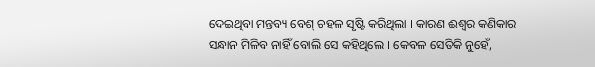ଦେଇଥିବା ମନ୍ତବ୍ୟ ବେଶ୍ ଚହଳ ସୃଷ୍ଟି କରିଥିଲା । କାରଣ ଈଶ୍ଵର କଣିକାର ସନ୍ଧାନ ମିଳିବ ନାହିଁ ବୋଲି ସେ କହିଥିଲେ । କେବଳ ସେତିକି ନୁହେଁ,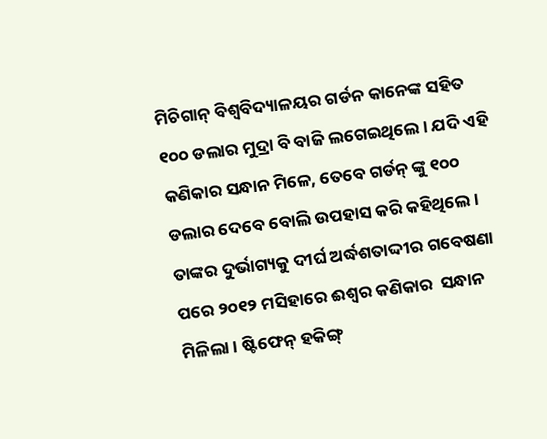ମିଚିଗାନ୍ ବିଶ୍ଵବିଦ୍ୟାଳୟର ଗର୍ଡନ କାନେଙ୍କ ସହିତ ୧୦୦ ଡଲାର ମୁଦ୍ରା ବି ବାଜି ଲଗେଇଥିଲେ । ଯଦି ଏହି କଣିକାର ସନ୍ଧାନ ମିଳେ, ତେବେ ଗର୍ଡନ୍ ଙ୍କୁ ୧୦୦ ଡଲାର ଦେବେ ବୋଲି ଉପହାସ କରି କହିଥିଲେ । ତାଙ୍କର ଦୁର୍ଭାଗ୍ୟକୁ ଦୀର୍ଘ ଅର୍ଦ୍ଧଶତାଦ୍ଦୀର ଗବେଷଣା ପରେ ୨୦୧୨ ମସିହାରେ ଈଶ୍ଵର କଣିକାର  ସନ୍ଧାନ ମିଳିଲା । ଷ୍ଟିଫେନ୍ ହକିଙ୍ଗ୍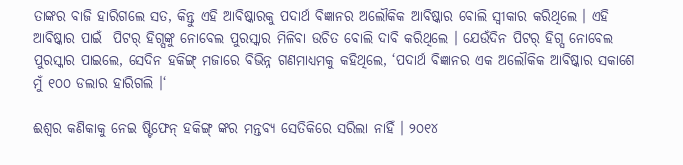ତାଙ୍କର ବାଜି ହାରିଗଲେ ସତ, କିନ୍ତୁ ଏହି ଆବିଷ୍କାରକୁ ପଦାର୍ଥ ବିଜ୍ଞାନର ଅଲୌକିକ ଆବିଷ୍କାର ବୋଲି ସ୍ଵୀକାର କରିଥିଲେ । ଏହି ଆବିଷ୍କାର ପାଇଁ  ପିଟର୍ ହିଗ୍ସଙ୍କୁ ନୋବେଲ ପୁରସ୍କାର ମିଳିବା ଉଚିତ ବୋଲି ଦାବି କରିଥିଲେ । ଯେଉଁଦିନ ପିଟର୍ ହିଗ୍ସ ନୋବେଲ ପୁରସ୍କାର ପାଇଲେ, ସେଦିନ ହକିଙ୍ଗ୍ ମଜାରେ ବିଭିନ୍ନ ଗଣମାଧ୍ୟମକୁ କହିଥିଲେ, ‘ପଦାର୍ଥ ବିଜ୍ଞାନର ଏକ ଅଲୌକିକ ଆବିଷ୍କାର ସକାଶେ ମୁଁ ୧୦୦ ଡଲାର ହାରିଗଲି ।‘

ଈଶ୍ଵର କଣିକାକୁ ନେଇ ଷ୍ଟିଫେନ୍ ହକିଙ୍ଗ୍ ଙ୍କର ମନ୍ତବ୍ୟ ସେତିକିରେ ସରିଲା ନାହିଁ । ୨୦୧୪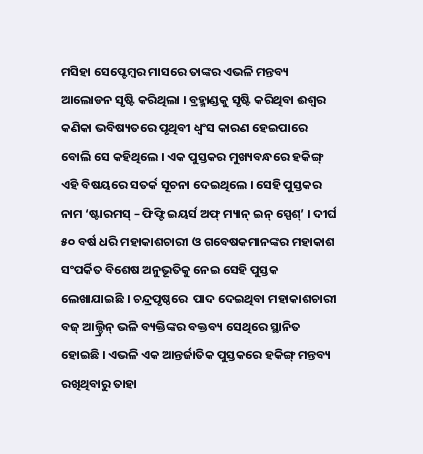ମସିହା ସେପ୍ଟେମ୍ବର ମାସରେ ତାଙ୍କର ଏଭଳି ମନ୍ତବ୍ୟ ଆଲୋଡନ ସୃଷ୍ଟି କରିଥିଲା । ବ୍ରହ୍ମାଣ୍ଡକୁ ସୃଷ୍ଟି କରିଥିବା ଈଶ୍ଵର କଣିକା ଭବିଷ୍ୟତରେ ପୃଥିବୀ ଧ୍ଵଂସ କାରଣ ହେଇପାରେ ବୋଲି ସେ କହିଥିଲେ । ଏକ ପୁସ୍ତକର ମୁଖ୍ୟବନ୍ଧରେ ହକିଙ୍ଗ୍ ଏହି ବିଷୟରେ ସତର୍କ ସୂଚନା ଦେଇଥିଲେ । ସେହି ପୁସ୍ତକର ନାମ ‘ଷ୍ଟାରମସ୍ – ଫିଫ୍ଟି ଇୟର୍ସ ଅଫ୍ ମ୍ୟାନ୍ ଇନ୍ ସ୍ପେଶ୍’ । ଦୀର୍ଘ ୫୦ ବର୍ଷ ଧରି ମହାକାଶଚାରୀ ଓ ଗବେଷକମାନଙ୍କର ମହାକାଶ ସଂପର୍କିତ ବିଶେଷ ଅନୁଭୂତିକୁ ନେଇ ସେହି ପୁସ୍ତକ ଲେଖାଯାଇଛି । ଚନ୍ଦ୍ରପୃଷ୍ଠରେ  ପାଦ ଦେଇଥିବା ମହାକାଶଚାରୀ ବଜ୍ ଆଲ୍ଡ୍ରିନ୍ ଭଳି ବ୍ୟକ୍ତିଙ୍କର ବକ୍ତବ୍ୟ ସେଥିରେ ସ୍ଥାନିତ ହୋଇଛି । ଏଭଳି ଏକ ଆନ୍ତର୍ଜାତିକ ପୁସ୍ତକରେ ହକିଙ୍ଗ୍ ମନ୍ତବ୍ୟ ରଖିଥିବାରୁ ତାହା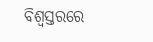ବିଶ୍ଵସ୍ତରରେ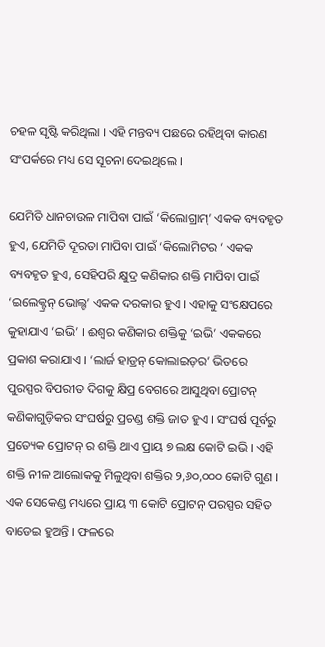ଚହଳ ସୃଷ୍ଟି କରିଥିଲା । ଏହି ମନ୍ତବ୍ୟ ପଛରେ ରହିଥିବା କାରଣ ସଂପର୍କରେ ମଧ୍ୟ ସେ ସୂଚନା ଦେଇଥିଲେ ।

ଯେମିତି ଧାନଚାଉଳ ମାପିବା ପାଇଁ ‘କିଲୋଗ୍ରାମ୍’ ଏକକ ବ୍ୟବହୃତ ହୁଏ, ଯେମିତି ଦୂରତା ମାପିବା ପାଇଁ ‘କିଲୋମିଟର ‘ ଏକକ ବ୍ୟବହୃତ ହୁଏ, ସେହିପରି କ୍ଷୁଦ୍ର କଣିକାର ଶକ୍ତି ମାପିବା ପାଇଁ ‘ଇଲେକ୍ଟ୍ରନ୍ ଭୋଲ୍ଟ’ ଏକକ ଦରକାର ହୁଏ । ଏହାକୁ ସଂକ୍ଷେପରେ କୁହାଯାଏ ‘ଇଭି’ । ଈଶ୍ଵର କଣିକାର ଶକ୍ତିକୁ ‘ଇଭି’ ଏକକରେ ପ୍ରକାଶ କରାଯାଏ । ‘ଲାର୍ଜ ହାଡ୍ରନ୍ କୋଲାଇଡ଼ର’ ଭିତରେ ପୁରସ୍ପର ବିପରୀତ ଦିଗକୁ କ୍ଷିପ୍ର ବେଗରେ ଆସୁଥିବା ପ୍ରୋଟନ୍  କଣିକାଗୁଡ଼ିକର ସଂଘର୍ଷରୁ ପ୍ରଚଣ୍ଡ ଶକ୍ତି ଜାତ ହୁଏ । ସଂଘର୍ଷ ପୂର୍ବରୁ ପ୍ରତ୍ୟେକ ପ୍ରୋଟନ୍ ର ଶକ୍ତି ଥାଏ ପ୍ରାୟ ୭ ଲକ୍ଷ କୋଟି ଇଭି । ଏହି ଶକ୍ତି ନୀଳ ଆଲୋକକୁ ମିଳୁଥିବା ଶକ୍ତିର ୨,୬୦,୦୦୦ କୋଟି ଗୁଣ । ଏକ ସେକେଣ୍ଡ ମଧ୍ୟରେ ପ୍ରାୟ ୩ କୋଟି ପ୍ରୋଟନ୍ ପରସ୍ପର ସହିତ ବାଡେଇ ହୁଅନ୍ତି । ଫଳରେ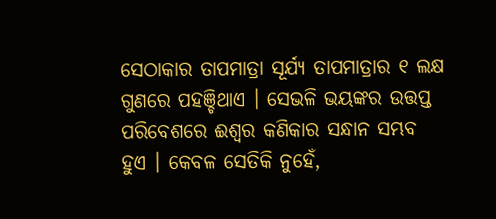ସେଠାକାର ତାପମାତ୍ରା ସୂର୍ଯ୍ୟ ତାପମାତ୍ରାର ୧ ଲକ୍ଷ ଗୁଣରେ ପହଞ୍ଚିଥାଏ । ସେଭଳି ଭୟଙ୍କର ଉତ୍ତପ୍ତ ପରିବେଶରେ ଈଶ୍ଵର କଣିକାର ସନ୍ଧାନ ସମ୍ଭବ ହୁଏ । କେବଳ ସେତିକି ନୁହେଁ,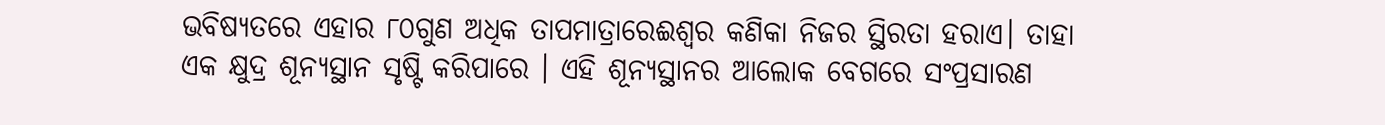ଭବିଷ୍ୟତରେ ଏହାର ୮୦ଗୁଣ ଅଧିକ ତାପମାତ୍ରାରେଈଶ୍ଵର କଣିକା ନିଜର ସ୍ଥିରତା ହରାଏ। ତାହା ଏକ କ୍ଷୁଦ୍ର ଶୂନ୍ୟସ୍ଥାନ ସୃଷ୍ଟି କରିପାରେ । ଏହି ଶୂନ୍ୟସ୍ଥାନର ଆଲୋକ ବେଗରେ ସଂପ୍ରସାରଣ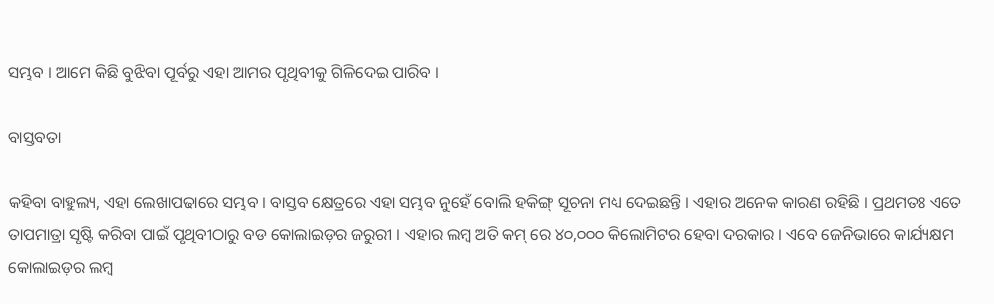ସମ୍ଭବ । ଆମେ କିଛି ବୁଝିବା ପୂର୍ବରୁ ଏହା ଆମର ପୃଥିବୀକୁ ଗିଳିଦେଇ ପାରିବ ।

ବାସ୍ତବତା

କହିବା ବାହୁଲ୍ୟ, ଏହା ଲେଖାପଢାରେ ସମ୍ଭବ । ବାସ୍ତବ କ୍ଷେତ୍ରରେ ଏହା ସମ୍ଭବ ନୁହେଁ ବୋଲି ହକିଙ୍ଗ୍ ସୂଚନା ମଧ୍ୟ ଦେଇଛନ୍ତି । ଏହାର ଅନେକ କାରଣ ରହିଛି । ପ୍ରଥମତଃ ଏତେ ତାପମାତ୍ରା ସୃଷ୍ଟି କରିବା ପାଇଁ ପୃଥିବୀଠାରୁ ବଡ କୋଲାଇଡ଼ର ଜରୁରୀ । ଏହାର ଲମ୍ବ ଅତି କମ୍ ରେ ୪୦,୦୦୦ କିଲୋମିଟର ହେବା ଦରକାର । ଏବେ ଜେନିଭାରେ କାର୍ଯ୍ୟକ୍ଷମ କୋଲାଇଡ଼ର ଲମ୍ବ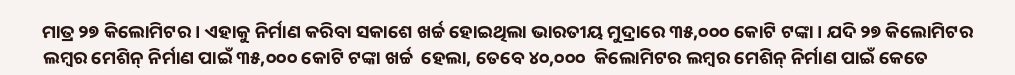ମାତ୍ର ୨୭ କିଲୋମିଟର । ଏହାକୁ ନିର୍ମାଣ କରିବା ସକାଶେ ଖର୍ଚ୍ଚ ହୋଇଥିଲା ଭାରତୀୟ ମୁଦ୍ରାରେ ୩୫,୦୦୦ କୋଟି ଟଙ୍କା । ଯଦି ୨୭ କିଲୋମିଟର ଲମ୍ବର ମେଶିନ୍ ନିର୍ମାଣ ପାଇଁ ୩୫,୦୦୦ କୋଟି ଟଙ୍କା ଖର୍ଚ୍ଚ  ହେଲା, ତେବେ ୪୦,୦୦୦  କିଲୋମିଟର ଲମ୍ବର ମେଶିନ୍ ନିର୍ମାଣ ପାଇଁ କେତେ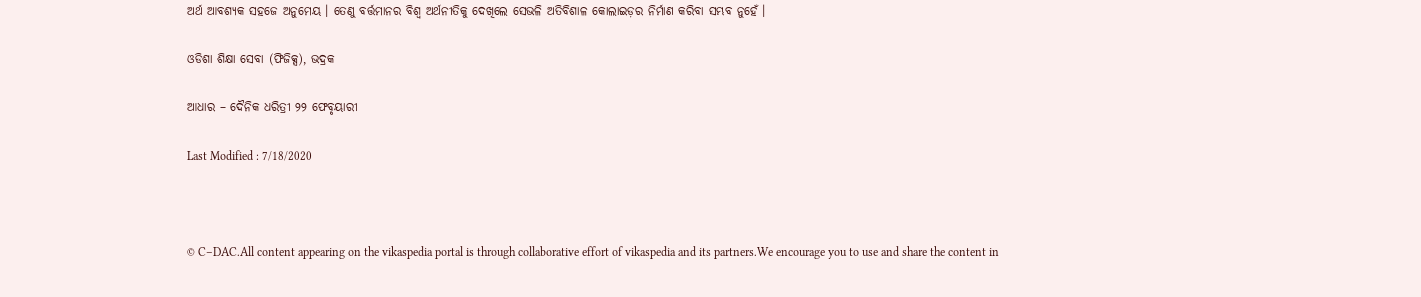ଅର୍ଥ ଆବଶ୍ୟକ ସହଜେ ଅନୁମେୟ । ତେଣୁ ବର୍ତ୍ତମାନର ବିଶ୍ଵ ଅର୍ଥନୀତିକୁ ଦେଖିଲେ ସେଭଳି ଅତିବିଶାଳ କୋଲାଇଡ଼ର ନିର୍ମାଣ କରିବା ସମ୍ଭବ ନୁହେଁ ।

ଓଡିଶା ଶିକ୍ଷା ସେବା (ଫିଜିକ୍ସ), ଭଦ୍ରକ

ଆଧାର – ଦୈନିକ ଧରିତ୍ରୀ ୨୨ ଫେବୃୟାରୀ

Last Modified : 7/18/2020



© C–DAC.All content appearing on the vikaspedia portal is through collaborative effort of vikaspedia and its partners.We encourage you to use and share the content in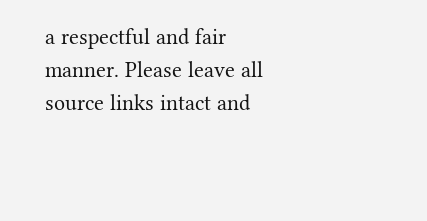a respectful and fair manner. Please leave all source links intact and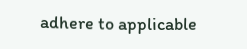adhere to applicable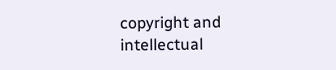copyright and intellectual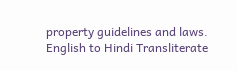property guidelines and laws.
English to Hindi Transliterate